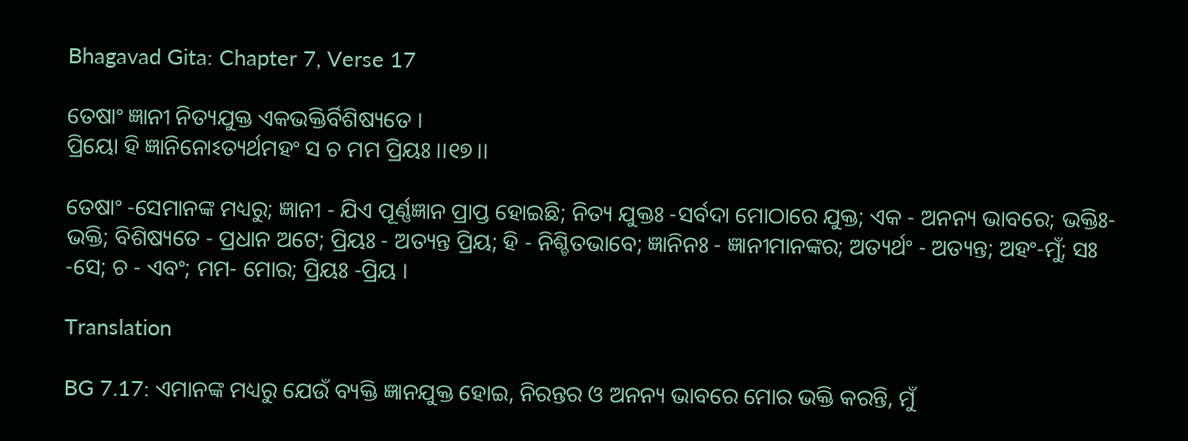Bhagavad Gita: Chapter 7, Verse 17

ତେଷାଂ ଜ୍ଞାନୀ ନିତ୍ୟଯୁକ୍ତ ଏକଭକ୍ତିର୍ବିଶିଷ୍ୟତେ ।
ପ୍ରିୟୋ ହି ଜ୍ଞାନିନୋଽତ୍ୟର୍ଥମହଂ ସ ଚ ମମ ପ୍ରିୟଃ ।।୧୭।।

ତେଷାଂ -ସେମାନଙ୍କ ମଧ୍ୟରୁ; ଜ୍ଞାନୀ - ଯିଏ ପୂର୍ଣ୍ଣଜ୍ଞାନ ପ୍ରାପ୍ତ ହୋଇଛି; ନିତ୍ୟ ଯୁକ୍ତଃ -ସର୍ବଦା ମୋଠାରେ ଯୁକ୍ତ; ଏକ - ଅନନ୍ୟ ଭାବରେ; ଭକ୍ତିଃ- ଭକ୍ତି; ବିଶିଷ୍ୟତେ - ପ୍ରଧାନ ଅଟେ; ପ୍ରିୟଃ - ଅତ୍ୟନ୍ତ ପ୍ରିୟ; ହି - ନିଶ୍ଚିତଭାବେ; ଜ୍ଞାନିନଃ - ଜ୍ଞାନୀମାନଙ୍କର; ଅତ୍ୟର୍ଥଂ - ଅତ୍ୟନ୍ତ; ଅହଂ-ମୁଁ; ସଃ -ସେ; ଚ - ଏବଂ; ମମ- ମୋର; ପ୍ରିୟଃ -ପ୍ରିୟ ।

Translation

BG 7.17: ଏମାନଙ୍କ ମଧ୍ୟରୁ ଯେଉଁ ବ୍ୟକ୍ତି ଜ୍ଞାନଯୁକ୍ତ ହୋଇ, ନିରନ୍ତର ଓ ଅନନ୍ୟ ଭାବରେ ମୋର ଭକ୍ତି କରନ୍ତି, ମୁଁ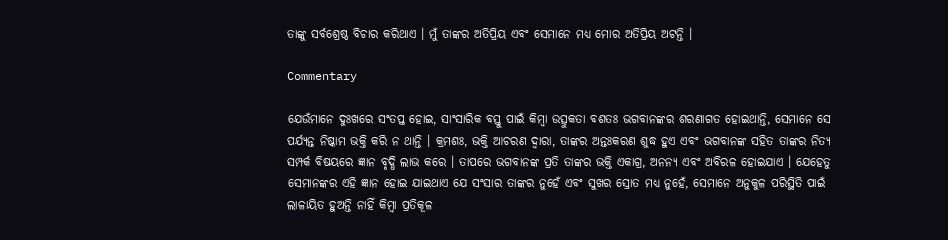ତାଙ୍କୁ ସର୍ବଶ୍ରେଷ୍ଠ ବିଚାର କରିଥାଏ । ମୁଁ ତାଙ୍କର ଅତିପ୍ରିୟ ଏବଂ ସେମାନେ ମଧ୍ୟ ମୋର ଅତିପ୍ରିୟ ଅଟନ୍ତି ।

Commentary

ଯେଉଁମାନେ ଦୁଃଖରେ ସଂତପ୍ତ ହୋଇ, ସାଂସାରିକ ବସ୍ତୁ ପାଇଁ କିମ୍ବା ଉତ୍ସୁକତା ବଶତଃ ଭଗବାନଙ୍କର ଶରଣାଗତ ହୋଇଥାନ୍ତି, ସେମାନେ ସେ ପର୍ଯ୍ୟନ୍ତ ନିଷ୍କାମ ଭକ୍ତି କରି ନ ଥାନ୍ତି । କ୍ରମଶଃ, ଭକ୍ତି ଆଚରଣ ଦ୍ୱାରା, ତାଙ୍କର ଅନ୍ତଃକରଣ ଶୁଦ୍ଧ ହୁଏ ଏବଂ ଭଗବାନଙ୍କ ସହିତ ତାଙ୍କର ନିତ୍ୟ ସମ୍ପର୍କ ବିଷୟରେ ଜ୍ଞାନ ବୃଦ୍ଧି ଲାଭ କରେ । ତାପରେ ଭଗବାନଙ୍କ ପ୍ରତି ତାଙ୍କର ଭକ୍ତି ଏକାଗ୍ର, ଅନନ୍ୟ ଏବଂ ଅବିରଳ ହୋଇଯାଏ । ଯେହେତୁ ସେମାନଙ୍କର ଏହି ଜ୍ଞାନ ହୋଇ ଯାଇଥାଏ ଯେ ସଂସାର ତାଙ୍କର ନୁହେଁ ଏବଂ ସୁଖର ସ୍ରୋତ ମଧ୍ୟ ନୁହେଁ, ସେମାନେ ଅନୁକୁଳ ପରିସ୍ଥିତି ପାଇଁ ଲାଳାୟିତ ହୁଅନ୍ତି ନାହିଁ କିମ୍ବା ପ୍ରତିକୂଳ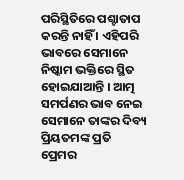ପରିସ୍ଥିତିରେ ପଶ୍ଚାତାପ କରନ୍ତି ନାହିଁ । ଏହିପରି ଭାବରେ ସେମାନେ ନିଷ୍କାମ ଭକ୍ତିରେ ସ୍ଥିତ ହୋଇଯାଆନ୍ତି । ଆତ୍ମ ସମର୍ପଣର ଭାବ ନେଇ ସେମାନେ ତାଙ୍କର ଦିବ୍ୟ ପ୍ରିୟତମଙ୍କ ପ୍ରତି ପ୍ରେମର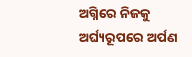ଅଗ୍ନିରେ ନିଜକୁ ଅର୍ଘ୍ୟରୂପରେ ଅର୍ପଣ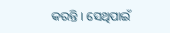କରନ୍ତି । ସେଥିପାଇଁ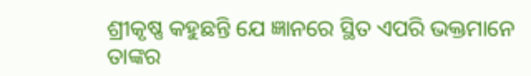ଶ୍ରୀକୃଷ୍ଣ କହୁଛନ୍ତି ଯେ ଜ୍ଞାନରେ ସ୍ଥିତ ଏପରି ଭକ୍ତମାନେ ତାଙ୍କର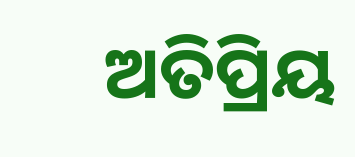ଅତିପ୍ରିୟ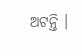ଅଟନ୍ତି ।